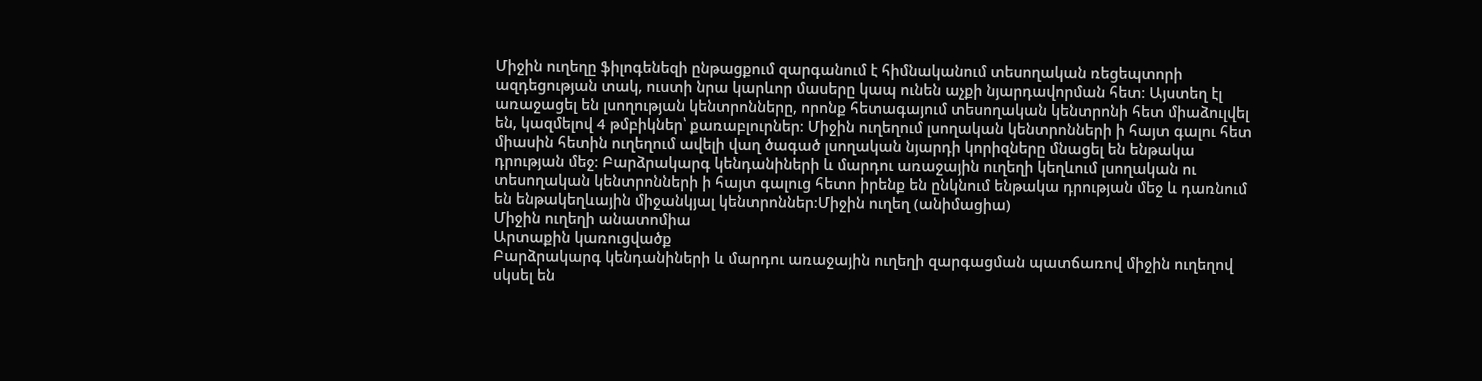Միջին ուղեղը ֆիլոգենեզի ընթացքում զարգանում է հիմնականում տեսողական ռեցեպտորի ազդեցության տակ, ուստի նրա կարևոր մասերը կապ ունեն աչքի նյարդավորման հետ։ Այստեղ էլ առաջացել են լսողության կենտրոնները, որոնք հետագայում տեսողական կենտրոնի հետ միաձուլվել են, կազմելով 4 թմբիկներ՝ քառաբլուրներ։ Միջին ուղեղում լսողական կենտրոնների ի հայտ գալու հետ միասին հետին ուղեղում ավելի վաղ ծագած լսողական նյարդի կորիզները մնացել են ենթակա դրության մեջ։ Բարձրակարգ կենդանիների և մարդու առաջային ուղեղի կեղևում լսողական ու տեսողական կենտրոնների ի հայտ գալուց հետո իրենք են ընկնում ենթակա դրության մեջ և դառնում են ենթակեղևային միջանկյալ կենտրոններ։Միջին ուղեղ (անիմացիա)
Միջին ուղեղի անատոմիա
Արտաքին կառուցվածք
Բարձրակարգ կենդանիների և մարդու առաջային ուղեղի զարգացման պատճառով միջին ուղեղով սկսել են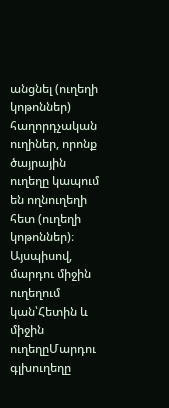անցնել (ուղեղի կոթոններ) հաղորդչական ուղիներ, որոնք ծայրային ուղեղը կապում են ողնուղեղի հետ (ուղեղի կոթոններ)։
Այսպիսով, մարդու միջին ուղեղում կան՝Հետին և միջին ուղեղըՄարդու գլխուղեղը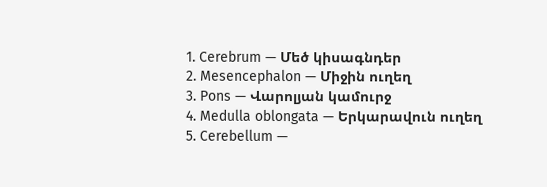1. Cerebrum — Մեծ կիսագնդեր
2. Mesencephalon — Միջին ուղեղ
3. Pons — Վարոլյան կամուրջ
4. Medulla oblongata — Երկարավուն ուղեղ
5. Cerebellum —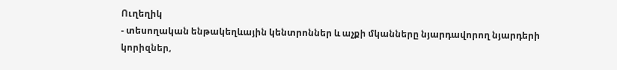Ուղեղիկ
- տեսողական ենթակեղևային կենտրոններ և աչքի մկանները նյարդավորող նյարդերի կորիզներ,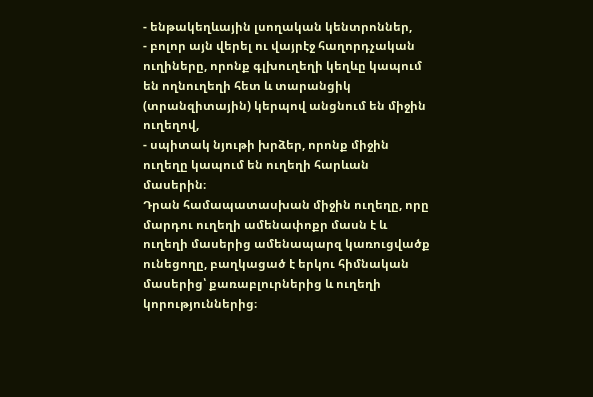- ենթակեղևային լսողական կենտրոններ,
- բոլոր այն վերել ու վայրէջ հաղորդչական ուղիները, որոնք գլխուղեղի կեղևը կապում են ողնուղեղի հետ և տարանցիկ (տրանզիտային) կերպով անցնում են միջին ուղեղով,
- սպիտակ նյութի խրձեր, որոնք միջին ուղեղը կապում են ուղեղի հարևան մասերին։
Դրան համապատասխան միջին ուղեղը, որը մարդու ուղեղի ամենափոքր մասն է և ուղեղի մասերից ամենապարզ կառուցվածք ունեցողը, բաղկացած է երկու հիմնական մասերից՝ քառաբլուրներից և ուղեղի կորություններից։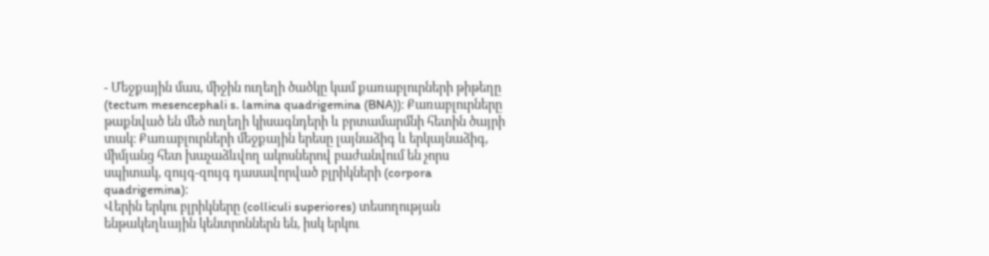- Մեջքային մաս, միջին ուղեղի ծածկը կամ քառաբլուրների թիթեղը (tectum mesencephali s. lamina quadrigemina (BNA))։ Քառաբլուրները թաքնված են մեծ ուղեղի կիսագնդերի և բրտամարմնի հետին ծայրի տակ։ Քառաբլուրների մեջքային երեսը լայնաձիգ և երկայնաձիգ, միմյանց հետ խաչաձևվող ակոսներով բաժանվում են չորս սպիտակ, զույգ-զույգ դասավորված բլրիկների (corpora quadrigemina)։
Վերին երկու բլրիկները (colliculi superiores) տեսողության ենթակեղևային կենտրոններն են, իսկ երկու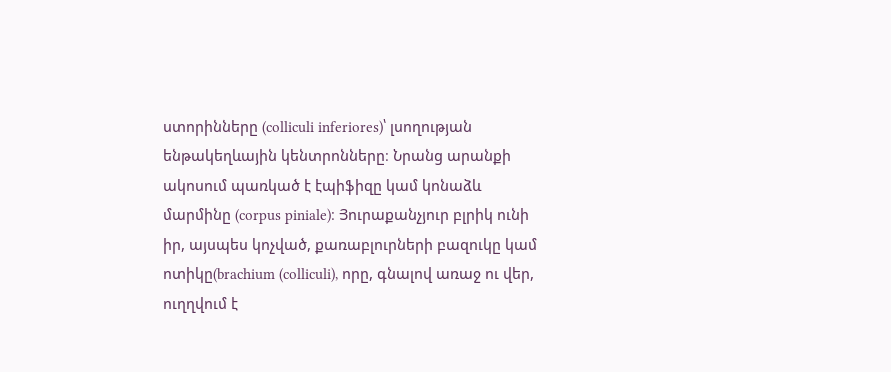ստորինները (colliculi inferiores)՝ լսողության ենթակեղևային կենտրոնները։ Նրանց արանքի ակոսում պառկած է էպիֆիզը կամ կոնաձև մարմինը (corpus piniale)։ Յուրաքանչյուր բլրիկ ունի իր, այսպես կոչված, քառաբլուրների բազուկը կամ ոտիկը(brachium (colliculi), որը, գնալով առաջ ու վեր, ուղղվում է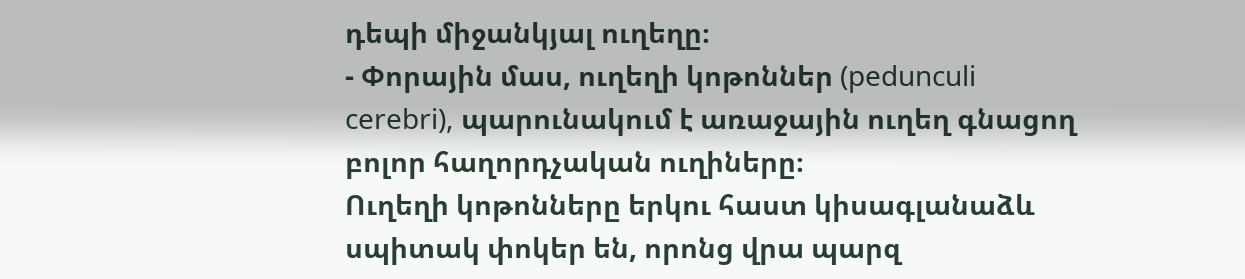դեպի միջանկյալ ուղեղը։
- Փորային մաս, ուղեղի կոթոններ (pedunculi cerebri), պարունակում է առաջային ուղեղ գնացող բոլոր հաղորդչական ուղիները։
Ուղեղի կոթոնները երկու հաստ կիսագլանաձև սպիտակ փոկեր են, որոնց վրա պարզ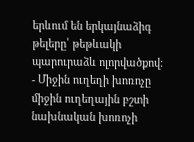երևում են երկայնաձիգ թելերը՝ թեթևակի պարուրաձև ոլորվածքով։
- Միջին ուղեղի խոռոչը միջին ուղեղային բշտի նախնական խոռոչի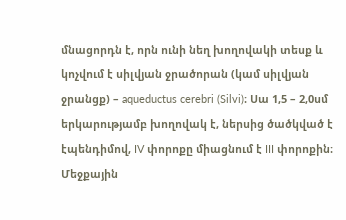մնացորդն է, որն ունի նեղ խողովակի տեսք և կոչվում է սիլվյան ջրածորան (կամ սիլվյան ջրանցք) – aqueductus cerebri (Silvi)։ Սա 1,5 – 2,0սմ երկարությամբ խողովակ է, ներսից ծածկված է էպենդիմով, IV փորոքը միացնում է III փորոքին։ Մեջքային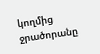կողմից ջրածորանը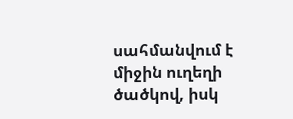սահմանվում է միջին ուղեղի ծածկով, իսկ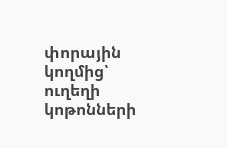փորային կողմից՝ ուղեղի կոթոնների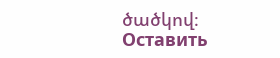ծածկով։
Оставить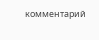комментарий